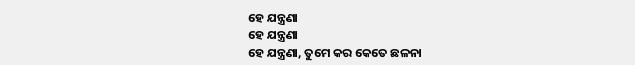ହେ ଯନ୍ତ୍ରଣା
ହେ ଯନ୍ତ୍ରଣା
ହେ ଯନ୍ତ୍ରଣା, ତୁମେ କର କେତେ ଛଳନା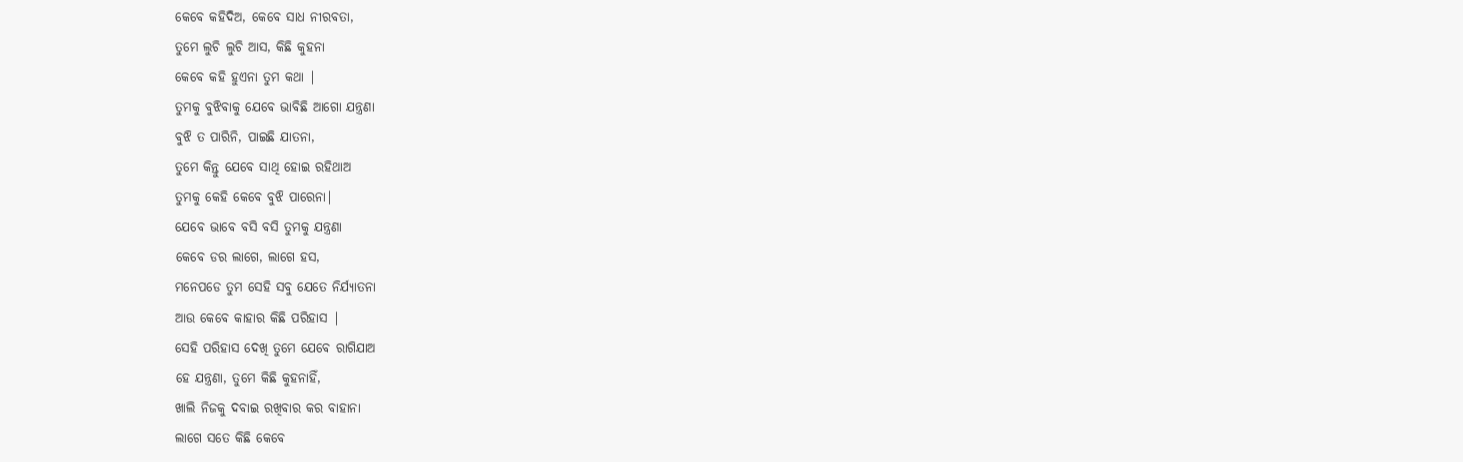କେବେ କହିଦିଅ, କେବେ ସାଧ ନୀରବତା,
ତୁମେ ଲୁଚି ଲୁଚି ଆସ, କିଛି କୁହନା
କେବେ କହି ହୁଏନା ତୁମ କଥା |
ତୁମକୁ ବୁଝିବାକୁ ଯେବେ ଭାବିଛି ଆଗୋ ଯନ୍ତ୍ରଣା
ବୁଝି ତ ପାରିନି, ପାଇଛି ଯାତନା,
ତୁମେ କିନ୍ତୁ ଯେବେ ସାଥି ହୋଇ ରହିଥାଅ
ତୁମକୁ କେହି କେବେ ବୁଝି ପାରେନା|
ଯେବେ ଭାବେ ବସି ବସି ତୁମକୁ ଯନ୍ତ୍ରଣା
କେବେ ଡର ଲାଗେ, ଲାଗେ ହସ,
ମନେପଡେ ତୁମ ସେହି ସବୁ ଯେତେ ନିର୍ଯ୍ୟାତନା
ଆଉ କେବେ କାହାର କିଛି ପରିହାସ |
ସେହି ପରିହାସ ଦେଖି ତୁମେ ଯେବେ ରାଗିଯାଅ
ହେ ଯନ୍ତ୍ରଣା, ତୁମେ କିଛି କୁହନାହିଁ,
ଖାଲି ନିଜକୁ ଦବାଇ ରଖିବାର କର ବାହାନା
ଲାଗେ ସତେ କିଛି କେବେ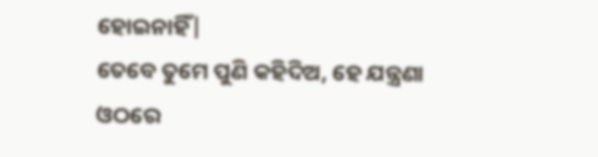ହୋଇନାହିଁ|
ତେବେ ତୁମେ ପୁଣି କହିଦିଅ, ହେ ଯନ୍ତ୍ରଣା
ଓଠରେ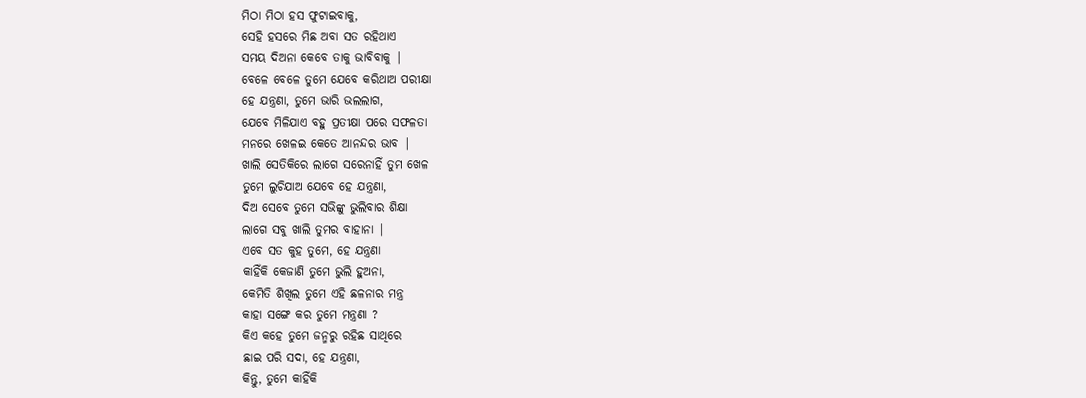ମିଠା ମିଠା ହସ ଫୁଟାଇବାକୁ,
ସେହି ହସରେ ମିଛ ଅବା ସତ ରହିଥାଏ
ସମୟ ଦିଅନା କେବେ ତାକୁ ଭାବିବାକୁ |
ବେଳେ ବେଳେ ତୁମେ ଯେବେ କରିଥାଅ ପରୀକ୍ଷା
ହେ ଯନ୍ତ୍ରଣା, ତୁମେ ଭାରି ଭଲଲାଗ,
ଯେବେ ମିଳିଯାଏ ବହୁ ପ୍ରତୀକ୍ଷା ପରେ ସଫଳତା
ମନରେ ଖେଳଇ କେତେ ଆନନ୍ଦର ଭାବ |
ଖାଲି ସେତିକିରେ ଲାଗେ ସରେନାହିଁ ତୁମ ଖେଳ
ତୁମେ ଲୁଚିଯାଅ ଯେବେ ହେ ଯନ୍ତ୍ରଣା,
ଦିଅ ସେବେ ତୁମେ ସଭିଙ୍କୁ ଭୁଲିବାର ଶିକ୍ଷା
ଲାଗେ ସବୁ ଖାଲି ତୁମର ବାହାନା |
ଏବେ ସତ କୁହ ତୁମେ, ହେ ଯନ୍ତ୍ରଣା
କାହିଁକି କେଜାଣି ତୁମେ ଭୁଲି ହୁଅନା,
କେମିତି ଶିଖିଲ ତୁମେ ଏହି ଛଳନାର ମନ୍ତ୍ର
କାହା ସଙ୍ଗେ କର ତୁମେ ମନ୍ତ୍ରଣା ?
କିଏ କହେ ତୁମେ ଜନ୍ମରୁ ରହିଛ ସାଥିରେ
ଛାଇ ପରି ସଦା, ହେ ଯନ୍ତ୍ରଣା,
କିନ୍ତୁ, ତୁମେ କାହିଁକି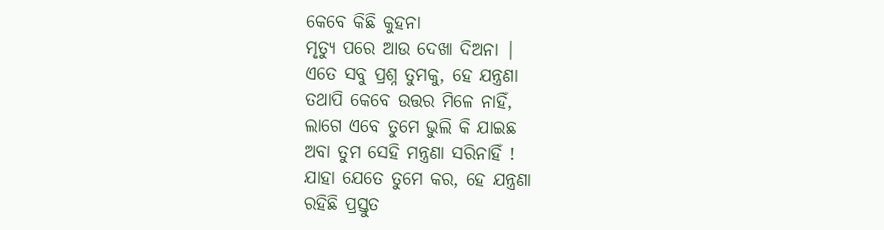କେବେ କିଛି କୁହନା
ମୃତ୍ୟୁ ପରେ ଆଉ ଦେଖା ଦିଅନା |
ଏତେ ସବୁ ପ୍ରଶ୍ନ ତୁମକୁ, ହେ ଯନ୍ତ୍ରଣା
ତଥାପି କେବେ ଉତ୍ତର ମିଳେ ନାହିଁ,
ଲାଗେ ଏବେ ତୁମେ ଭୁଲି କି ଯାଇଛ
ଅବା ତୁମ ସେହି ମନ୍ତ୍ରଣା ସରିନାହିଁ !
ଯାହା ଯେତେ ତୁମେ କର, ହେ ଯନ୍ତ୍ରଣା
ରହିଛି ପ୍ରସ୍ତୁତ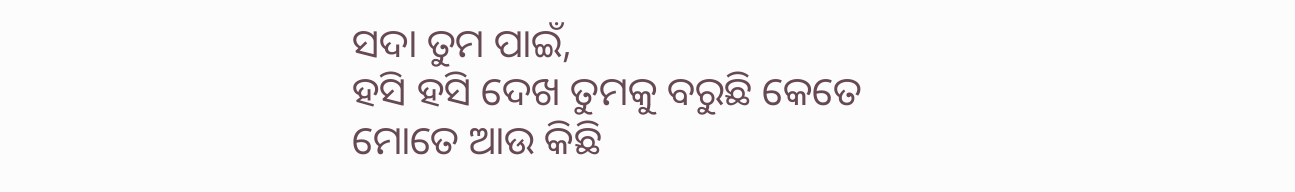ସଦା ତୁମ ପାଇଁ,
ହସି ହସି ଦେଖ ତୁମକୁ ବରୁଛି କେତେ
ମୋତେ ଆଉ କିଛି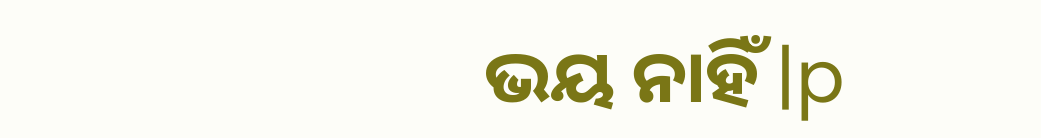ଭୟ ନାହିଁ |p